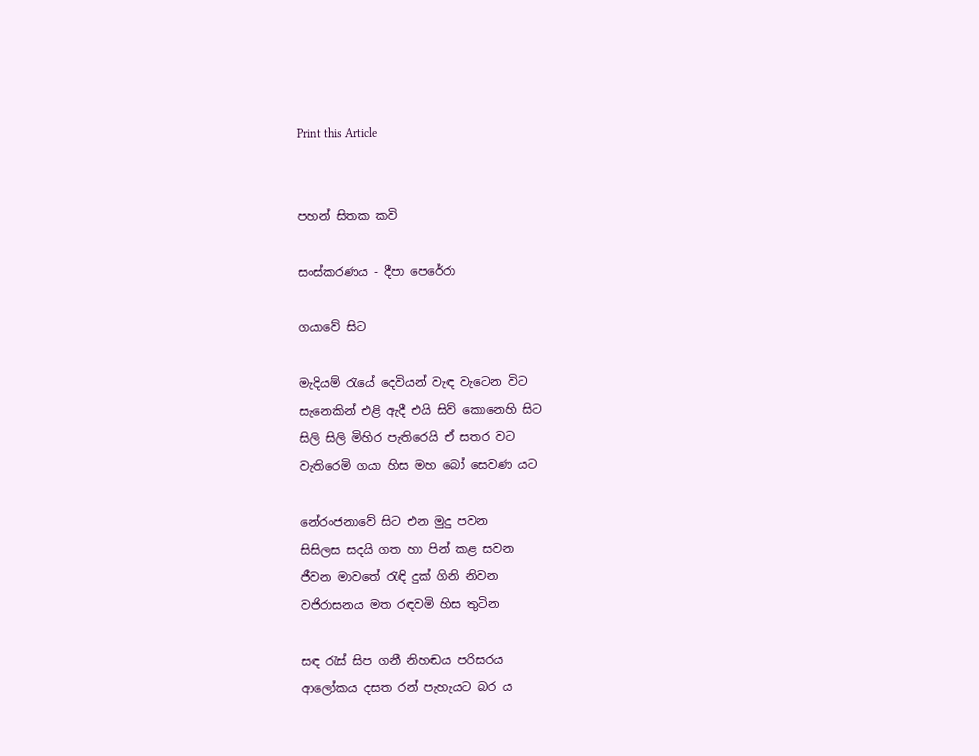Print this Article


පහන් සිතක කවි

සංස්කරණය - දීපා පෙරේරා

ගයාවේ සිට

මැදියම් රැයේ දෙවියන් වැඳ වැටෙන විට
සැනෙකින් එළි ඇදී එයි සිව් කොනෙහි සිට
සිලි සිලි මිහිර පැතිරෙයි ඒ සතර වට
වැතිරෙමි ගයා හිස මහ බෝ සෙවණ යට

නේරංජනාවේ සිට එන මුදු පවන
සිසිලස සදයි ගත හා පින් කළ සවන
ජීවන මාවතේ රැඳි දුක් ගිනි නිවන
වජිරාසනය මත රඳවමි හිස තුටින

සඳ රැස් සිප ගනී නිහඬය පරිසරය
ආලෝකය දසත රන් පැහැයට බර ය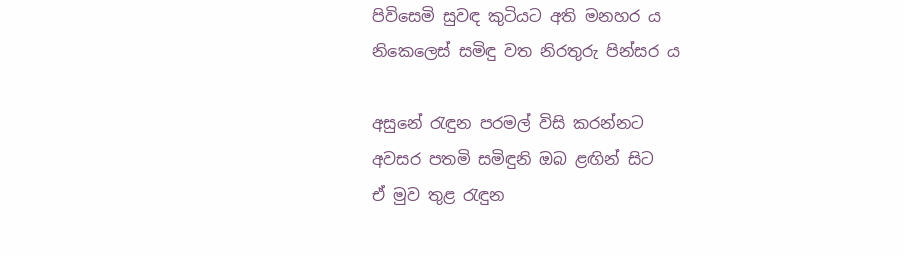පිවිසෙමි සුවඳ කුටියට අති මනහර ය
නිකෙලෙස් සමිඳු වත නිරතුරු පින්සර ය

අසුනේ රැඳුන පරමල් විසි කරන්නට
අවසර පතමි සමිඳුනි ඔබ ළඟින් සිට
ඒ මුව තුළ රැඳුන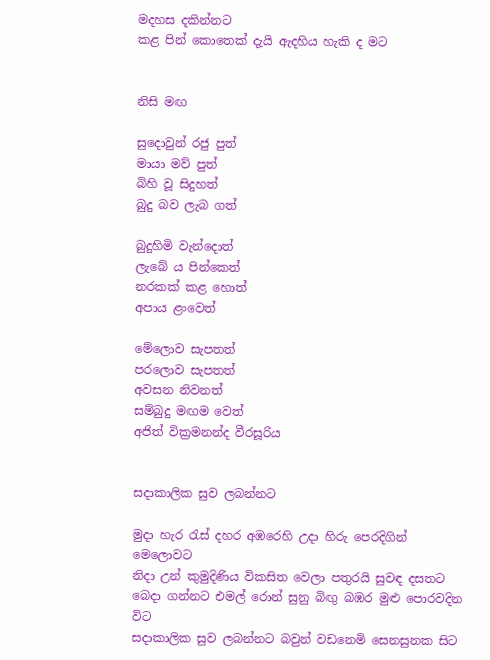මදහස දකින්නට
කළ පින් කොතෙක් දැයි ඇදහිය හැකි ද මට


නිසි මඟ

සුදොවුන් රජු පුත්
මායා මව් පුත්
බිහි වූ සිදුහත්
බුදු බව ලැබ ගත්

බුදුහිමි වැන්දොත්
ලැබේ ය පින්කෙත්
නරකක් කළ හොත්
අපාය ළංවෙත්

මේලොව සැපතත්
පරලොව සැපතත්
අවසන නිවනත්
සම්බුදු මඟම වෙත්
අජිත් වික්‍රමනන්ද වීරසූරිය


සදාකාලික සුව ලබන්නට

මුදා හැර රැස් දහර අඹරෙහි උදා හිරු පෙරදිගින් මෙලොවට
නිදා උන් කුමුදිණිය විකසිත වෙලා පතුරයි සුවඳ දසතට
බෙදා ගන්නට එමල් රොන් සුනු බිඟු බඹර මුළු පොරවදින විට
සදාකාලික සුව ලබන්නට බවුන් වඩනෙමි සෙනසුනක සිට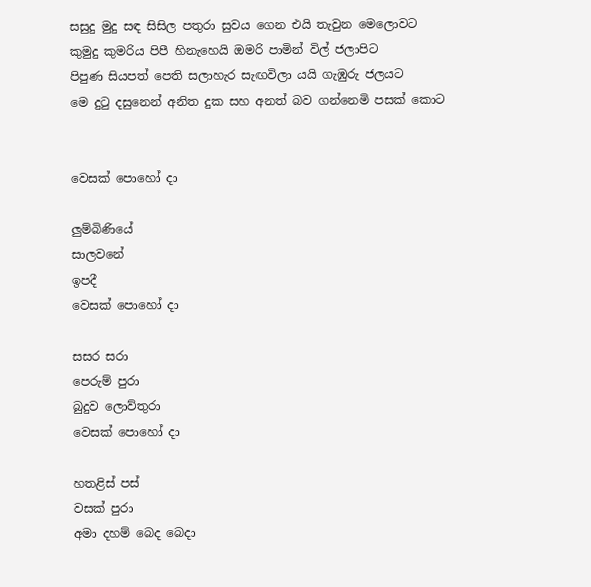සසුදු මුදු සඳ සිසිල පතුරා සුවය ගෙන එයි තැවුන මෙලොවට
කුමුදු කුමරිය පිපී හිනැහෙයි ඔමරි පාමින් විල් ජලාපිට
පිපුණ සියපත් පෙති සලාහැර සැඟවිලා යයි ගැඹුරු ජලයට
මෙ දුටු දසුනෙන් අනිත දුක සහ අනත් බව ගන්නෙමි පසක් කොට


වෙසක් පොහෝ දා

ලුම්බිණියේ
සාලවනේ
ඉපදී
වෙසක් පොහෝ දා

සසර සරා
පෙරුම් පුරා
බුදුව ලොව්තුරා
වෙසක් පොහෝ දා

හතළිස් පස්
වසක් පුරා
අමා දහම් බෙද බෙදා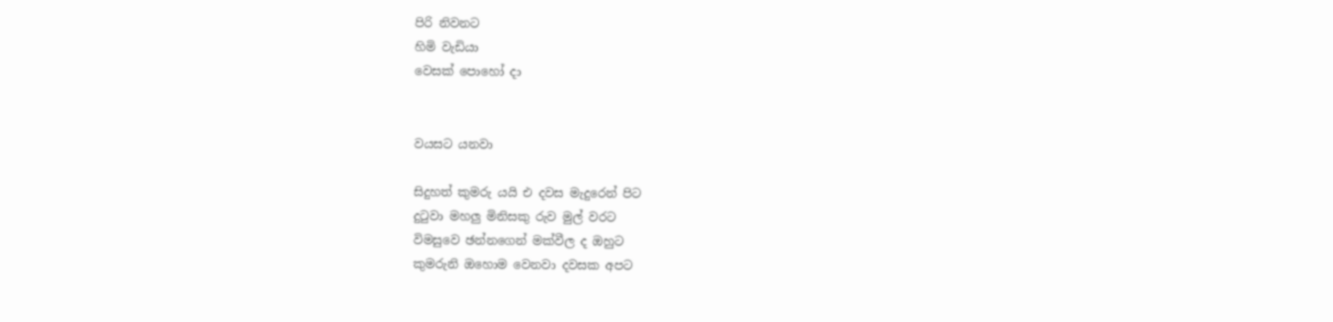පිරි නිවනට
හිමි වැඩියා
වෙසක් පොහෝ දා


වයසට යනවා

සිදුහත් කුමරු යයි එ දවස මැදුරෙන් පිට
දුටුවා මහලු මිනිසකු රුව මුල් වරට
විමසුවෙ ඡන්නගෙන් මක්වීල ද ඔහුට
කුමරුනි ඔහොම වෙනවා දවසක අපට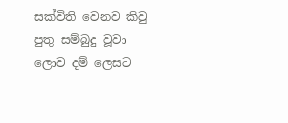සක්විති වෙනව කිවු පුතු සම්බුදු වූවා
ලොව දම් ලෙසට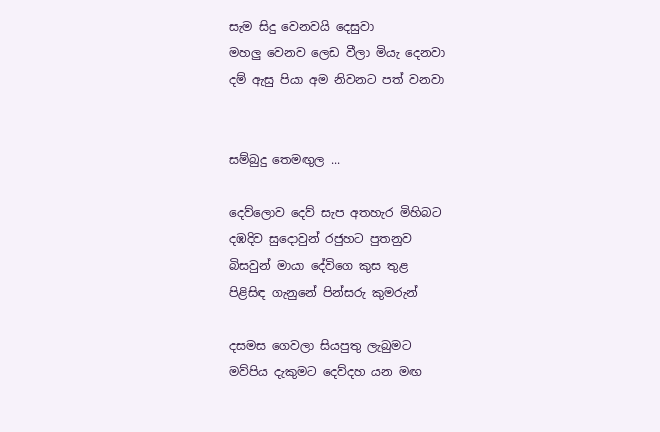සැම සිදු වෙනවයි දෙසුවා
මහලු වෙනව ලෙඩ වීලා මියැ දෙනවා
දම් ඇසු පියා අම නිවනට පත් වනවා


සම්බුදු තෙමඟුල ...

දෙව්ලොව දෙව් සැප අතහැර මිහිබට
දඹදිව සුදොවුන් රජුහට පුතනුව
බිසවුන් මායා දේවිගෙ කුස තුළ
පිළිසිඳ ගැනුනේ පින්සරු කුමරුන්

දසමස ගෙවලා සියපුතු ලැබුමට
මව්පිය දැකුමට දෙව්දහ යන මඟ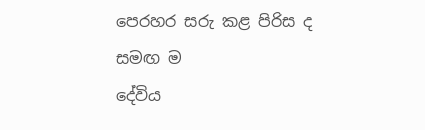පෙරහර සරු කළ පිරිස ද සමඟ ම
දේවිය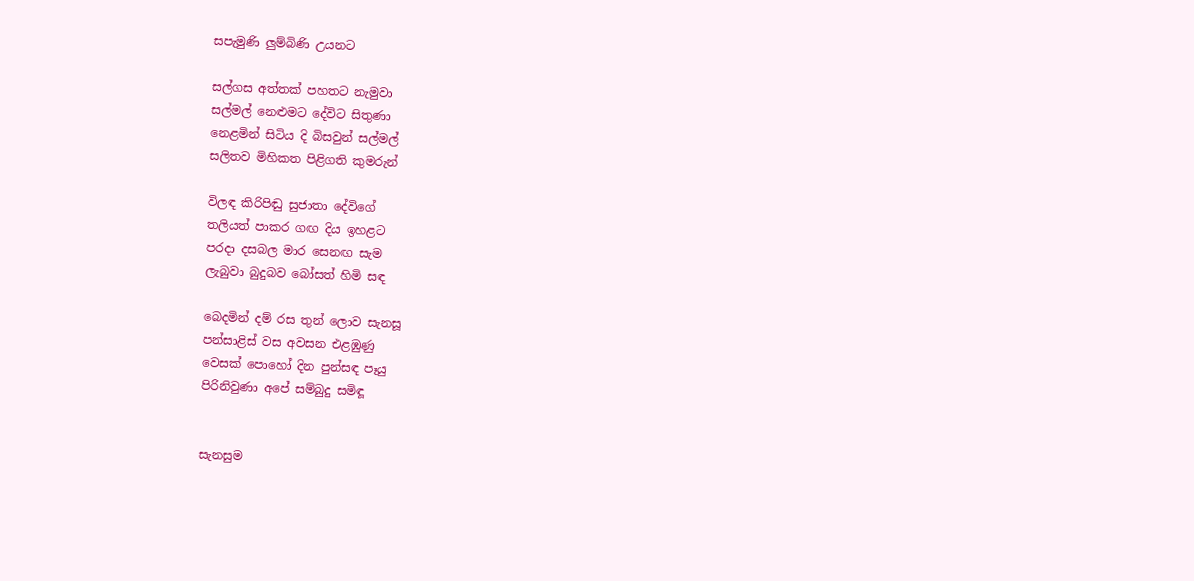සපැමුණි ලුම්බිණි උයනට

සල්ගස අත්තක් පහතට නැමුවා
සල්මල් නෙළුමට දේවිට සිතුණා
නෙළමින් සිටිය දි බිසවුන් සල්මල්
සලිතව මිහිකත පිළිගති කුමරුන්

විලඳ කිරිපිඬු සුජාතා දේවිගේ
තලියත් පාකර ගඟ දිය ඉහළට
පරදා දසබල මාර සෙනඟ සැම
ලැබුවා බුදුබව බෝසත් හිමි සඳ

බෙදමින් දම් රස තුන් ලොව සැනසූ
පන්සාළිස් වස අවසන එළඹුණු
වෙසක් පොහෝ දින පුන්සඳ පෑයු
පිරිනිවුණා අපේ සම්බුදු සමිඳූ


සැනසුම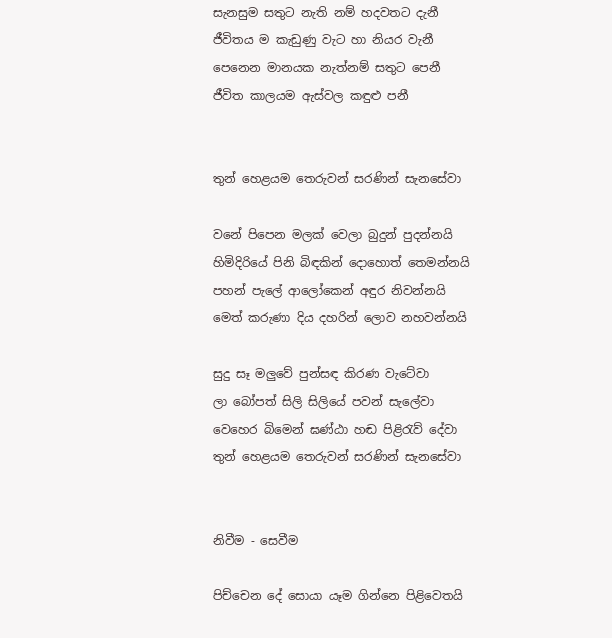සැනසුම සතුට නැති නම් හදවතට දැනී
ජීවිතය ම කැඩුණු වැට හා නියර වැනී
පෙනෙන මානයක නැත්නම් සතුට පෙනී
ජීවිත කාලයම ඇස්වල කඳුළු පනී


තුන් හෙළයම තෙරුවන් සරණින් සැනසේවා

වනේ පිපෙන මලක් වෙලා බුදුන් පුදන්නයි
හිමිදිරියේ පිනි බිඳකින් දොහොත් තෙමන්නයි
පහන් පැලේ ආලෝකෙන් අඳුර නිවන්නයි
මෙත් කරුණා දිය දහරින් ලොව නහවන්නයි

සුදු සෑ මලුවේ පුන්සඳ කිරණ වැටේවා
ලා බෝපත් සිලි සිලියේ පවන් සැලේවා
වෙහෙර බිමෙන් ඝණ්ඨා හඬ පිළිරැව් දේවා
තුන් හෙළයම තෙරුවන් සරණින් සැනසේවා


නිවීම - සෙවීම

පිච්චෙන දේ සොයා යෑම ගින්නෙ පිළිවෙතයි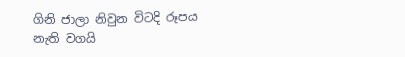ගිනි ජාලා නිවුන විටදි රූපය නැති වගයි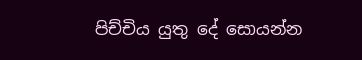පිච්චිය යුතු දේ සොයන්න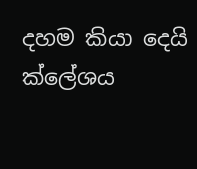දහම කියා දෙයි
ක්ලේශය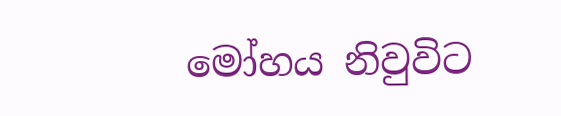මෝහය නිවුවිට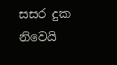සසර දුක නිවෙයි